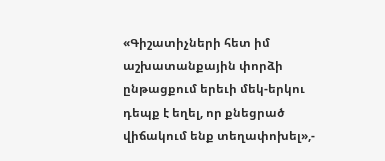«Գիշատիչների հետ իմ աշխատանքային փորձի ընթացքում երեւի մեկ-երկու դեպք է եղել, որ քնեցրած վիճակում ենք տեղափոխել»,-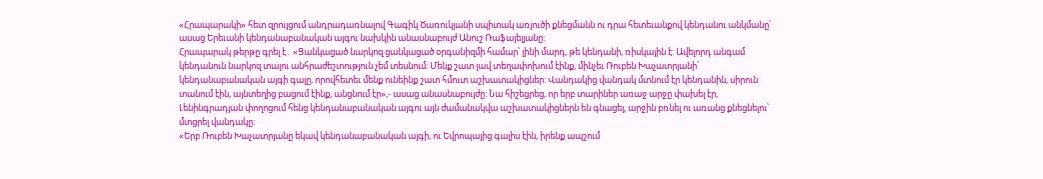«Հրապարակի» հետ զրույցում անդրադառնալով Գագիկ Ծառուկյանի սպիտակ առյուծի քնեցմանն ու դրա հետեւանքով կենդանու անկմանը՝ ասաց Երեւանի կենդանաբանական այգու նախկին անասնաբույժ Անուշ Ռաֆայելյանը:
Հրապարակ թերթը գրել է․ «Ցանկացած նարկոզ ցանկացած օրգանիզմի համար՝ լինի մարդ, թե կենդանի, ռիսկային է: Ավելորդ անգամ կենդանուն նարկոզ տալու անհրաժեշտություն չեմ տեսնում: Մենք շատ լավ տեղափոխում էինք, մինչեւ Ռուբեն Խաչատրյանի՝ կենդանաբանական այգի գալը, որովհետեւ մենք ունեինք շատ հմուտ աշխատակիցներ: Վանդակից վանդակ մտնում էր կենդանին, սիրուն տանում էին, այնտեղից բացում էինք, անցնում էր»,- ասաց անասնաբույժը: Նա հիշեցրեց, որ երբ տարիներ առաջ արջը փախել էր, Լենինգրադյան փողոցում հենց կենդանաբանական այգու այն ժամանակվա աշխատակիցներն են գնացել, արջին բռնել ու առանց քնեցնելու՝ մտցրել վանդակը:
«Երբ Ռուբեն Խաչատրյանը եկավ կենդանաբանական այգի, ու Եվրոպայից գալիս էին, իրենք ապշում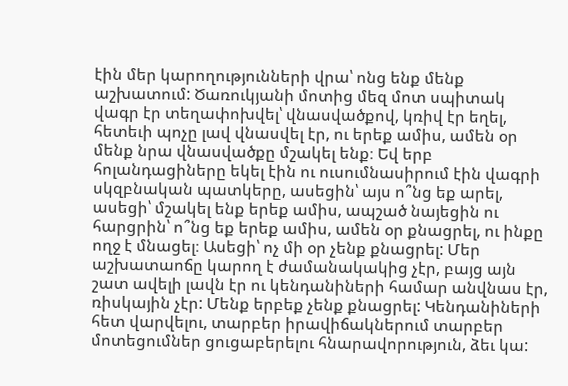էին մեր կարողությունների վրա՝ ոնց ենք մենք աշխատում: Ծառուկյանի մոտից մեզ մոտ սպիտակ վագր էր տեղափոխվել՝ վնասվածքով, կռիվ էր եղել, հետեւի պոչը լավ վնասվել էր, ու երեք ամիս, ամեն օր մենք նրա վնասվածքը մշակել ենք։ Եվ երբ հոլանդացիները եկել էին ու ուսումնասիրում էին վագրի սկզբնական պատկերը, ասեցին՝ այս ո՞նց եք արել, ասեցի՝ մշակել ենք երեք ամիս, ապշած նայեցին ու հարցրին՝ ո՞նց եք երեք ամիս, ամեն օր քնացրել, ու ինքը ողջ է մնացել։ Ասեցի՝ ոչ մի օր չենք քնացրել: Մեր աշխատաոճը կարող է ժամանակակից չէր, բայց այն շատ ավելի լավն էր ու կենդանիների համար անվնաս էր, ռիսկային չէր: Մենք երբեք չենք քնացրել: Կենդանիների հետ վարվելու, տարբեր իրավիճակներում տարբեր մոտեցումներ ցուցաբերելու հնարավորություն, ձեւ կա: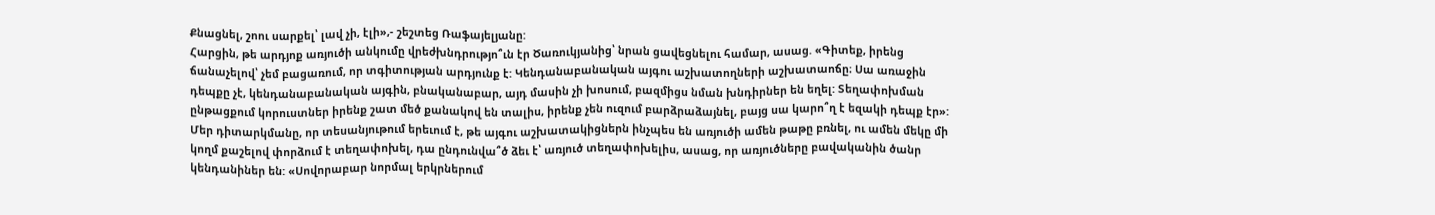Քնացնել, շոու սարքել՝ լավ չի, էլի»,- շեշտեց Ռաֆայելյանը:
Հարցին, թե արդյոք առյուծի անկումը վրեժխնդրությո՞ւն էր Ծառուկյանից՝ նրան ցավեցնելու համար, ասաց. «Գիտեք, իրենց ճանաչելով՝ չեմ բացառում, որ տգիտության արդյունք է: Կենդանաբանական այգու աշխատողների աշխատաոճը։ Սա առաջին դեպքը չէ, կենդանաբանական այգին, բնականաբար, այդ մասին չի խոսում, բազմիցս նման խնդիրներ են եղել: Տեղափոխման ընթացքում կորուստներ իրենք շատ մեծ քանակով են տալիս, իրենք չեն ուզում բարձրաձայնել, բայց սա կարո՞ղ է եզակի դեպք էր»: Մեր դիտարկմանը, որ տեսանյութում երեւում է, թե այգու աշխատակիցներն ինչպես են առյուծի ամեն թաթը բռնել, ու ամեն մեկը մի կողմ քաշելով փորձում է տեղափոխել, դա ընդունվա՞ծ ձեւ է՝ առյուծ տեղափոխելիս, ասաց, որ առյուծները բավականին ծանր կենդանիներ են: «Սովորաբար նորմալ երկրներում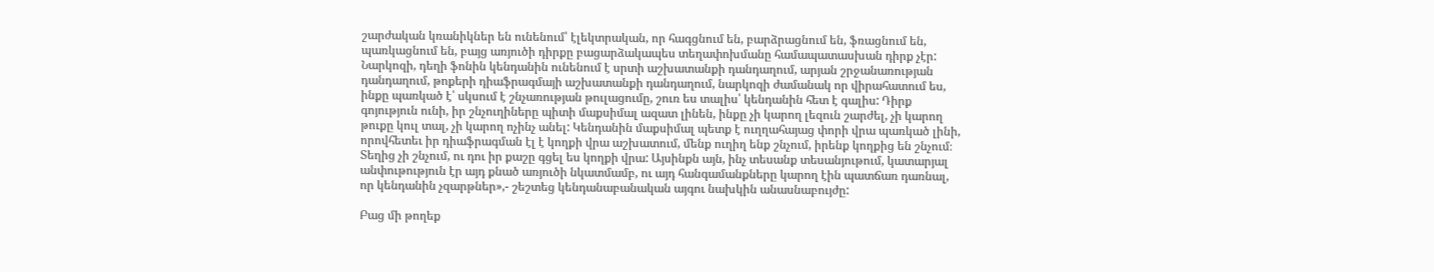շարժական կռանիկներ են ունենում՝ էլեկտրական, որ հագցնում են, բարձրացնում են, ֆռացնում են, պառկացնում են, բայց առյուծի դիրքը բացարձակապես տեղափոխմանը համապատասխան դիրք չէր: Նարկոզի, դեղի ֆոնին կենդանին ունենում է սրտի աշխատանքի դանդաղում, արյան շրջանառության դանդաղում, թոքերի դիաֆրագմայի աշխատանքի դանդաղում, նարկոզի ժամանակ որ վիրահատում ես, ինքը պառկած է՝ սկսում է շնչառության թուլացումը, շուռ ես տալիս՝ կենդանին հետ է գալիս: Դիրք գոյություն ունի, իր շնչուղիները պիտի մաքսիմալ ազատ լինեն, ինքը չի կարող լեզուն շարժել, չի կարող թուքը կուլ տալ, չի կարող ոչինչ անել: Կենդանին մաքսիմալ պետք է ուղղահայաց փորի վրա պառկած լինի, որովհետեւ իր դիաֆրագման էլ է կողքի վրա աշխատում, մենք ուղիղ ենք շնչում, իրենք կողքից են շնչում։ Տեղից չի շնչում, ու դու իր քաշը գցել ես կողքի վրա: Այսինքն այն, ինչ տեսանք տեսանյութում, կատարյալ անփութություն էր այդ քնած առյուծի նկատմամբ, ու այդ հանգամանքները կարող էին պատճառ դառնալ, որ կենդանին չզարթներ»,- շեշտեց կենդանաբանական այգու նախկին անասնաբույժը:

Բաց մի թողեք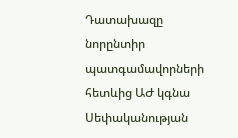Դատախազը նորընտիր պատգամավորների հետևից ԱԺ կգնա
Սեփականության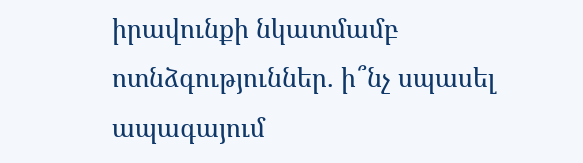իրավունքի նկատմամբ ոտնձգություններ. ի՞նչ սպասել ապագայում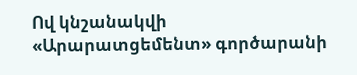Ով կնշանակվի «Արարատցեմենտ» գործարանի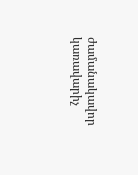ժամանակավոր կառավարիչ